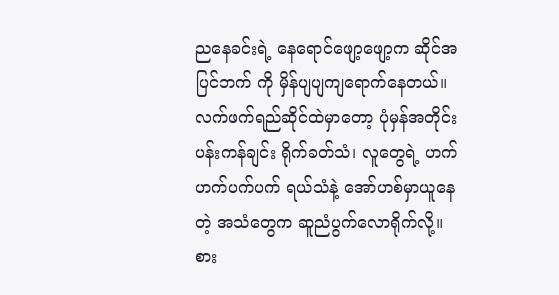ညနေခင်းရဲ့ နေရောင်ဖျော့ဖျော့က ဆိုင်အပြင်ဘက် ကို မှိန်ပျပျကျရောက်နေတယ်။
လက်ဖက်ရည်ဆိုင်ထဲမှာတော့ ပုံမှန်အတိုင်းပန်းကန်ချင်း ရိုက်ခတ်သံ၊ လူတွေရဲ့ ဟက်ဟက်ပက်ပက် ရယ်သံနဲ့ အော်ဟစ်မှာယူနေတဲ့ အသံတွေက ဆူညံပွက်လောရိုက်လို့။
စား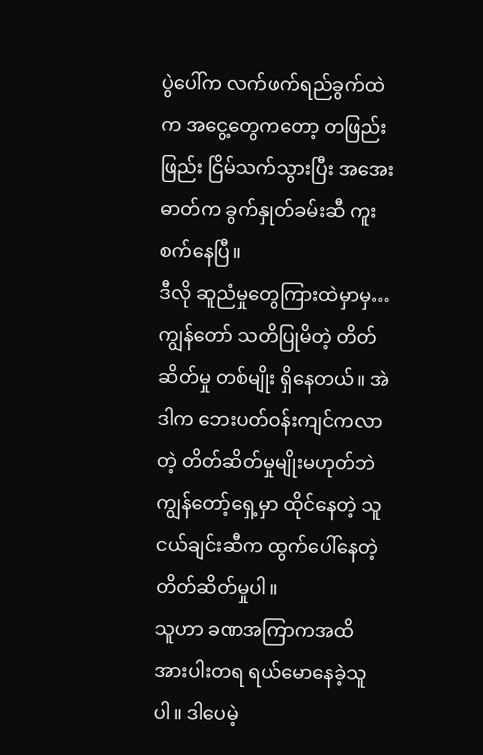ပွဲပေါ်က လက်ဖက်ရည်ခွက်ထဲက အငွေ့တွေကတော့ တဖြည်းဖြည်း ငြိမ်သက်သွားပြီး အအေးဓာတ်က ခွက်နှုတ်ခမ်းဆီ ကူးစက်နေပြီ။
ဒီလို ဆူညံမှုတွေကြားထဲမှာမှ… ကျွန်တော် သတိပြုမိတဲ့ တိတ်ဆိတ်မှု တစ်မျိုး ရှိနေတယ်။ အဲဒါက ဘေးပတ်ဝန်းကျင်ကလာတဲ့ တိတ်ဆိတ်မှုမျိုးမဟုတ်ဘဲ ကျွန်တော့်ရှေ့မှာ ထိုင်နေတဲ့ သူငယ်ချင်းဆီက ထွက်ပေါ်နေတဲ့ တိတ်ဆိတ်မှုပါ။
သူဟာ ခဏအကြာကအထိ အားပါးတရ ရယ်မောနေခဲ့သူပါ။ ဒါပေမဲ့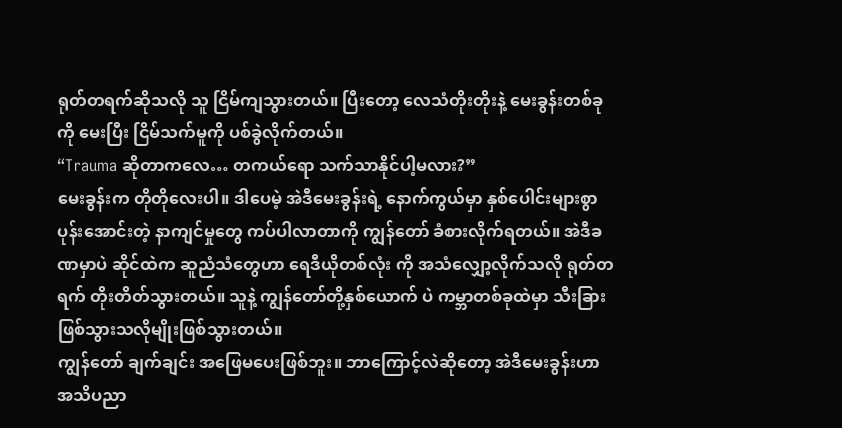ရုတ်တရက်ဆိုသလို သူ ငြိမ်ကျသွားတယ်။ ပြီးတော့ လေသံတိုးတိုးနဲ့ မေးခွန်းတစ်ခုကို မေးပြီး ငြိမ်သက်မူကို ပစ်ခွဲလိုက်တယ်။
“Trauma ဆိုတာကလေ… တကယ်ရော သက်သာနိုင်ပါ့မလား?”
မေးခွန်းက တိုတိုလေးပါ။ ဒါပေမဲ့ အဲဒီမေးခွန်းရဲ့ နောက်ကွယ်မှာ နှစ်ပေါင်းများစွာ ပုန်းအောင်းတဲ့ နာကျင်မှုတွေ ကပ်ပါလာတာကို ကျွန်တော် ခံစားလိုက်ရတယ်။ အဲဒီခဏမှာပဲ ဆိုင်ထဲက ဆူညံသံတွေဟာ ရေဒီယိုတစ်လုံး ကို အသံလျှော့လိုက်သလို ရုတ်တရက် တိုးတိတ်သွားတယ်။ သူနဲ့ ကျွန်တော်တို့နှစ်ယောက် ပဲ ကမ္ဘာတစ်ခုထဲမှာ သီးခြားဖြစ်သွားသလိုမျိုးဖြစ်သွားတယ်။
ကျွန်တော် ချက်ချင်း အဖြေမပေးဖြစ်ဘူး။ ဘာကြောင့်လဲဆိုတော့ အဲဒီမေးခွန်းဟာ အသိပညာ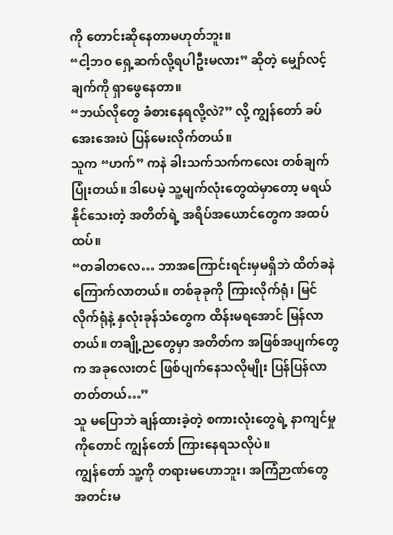ကို တောင်းဆိုနေတာမဟုတ်ဘူး။
“ငါ့ဘဝ ရှေ့ဆက်လို့ရပါဦးမလား” ဆိုတဲ့ မျှော်လင့်ချက်ကို ရှာဖွေနေတာ။
“ဘယ်လိုတွေ ခံစားနေရလို့လဲ?” လို့ ကျွန်တော် ခပ်အေးအေးပဲ ပြန်မေးလိုက်တယ်။
သူက “ဟက်” ကနဲ ခါးသက်သက်ကလေး တစ်ချက်ပြုံးတယ်။ ဒါပေမဲ့ သူ့မျက်လုံးတွေထဲမှာတော့ မရယ်နိုင်သေးတဲ့ အတိတ်ရဲ့ အရိပ်အယောင်တွေက အထပ်ထပ်။
“တခါတလေ… ဘာအကြောင်းရင်းမှမရှိဘဲ ထိတ်ခနဲ ကြောက်လာတယ်။ တစ်ခုခုကို ကြားလိုက်ရုံ၊ မြင်လိုက်ရုံနဲ့ နှလုံးခုန်သံတွေက ထိန်းမရအောင် မြန်လာတယ်။ တချို့ညတွေမှာ အတိတ်က အဖြစ်အပျက်တွေက အခုလေးတင် ဖြစ်ပျက်နေသလိုမျိုး ပြန်ပြန်လာတတ်တယ်…”
သူ မပြောဘဲ ချန်ထားခဲ့တဲ့ စကားလုံးတွေရဲ့ နာကျင်မှုကိုတောင် ကျွန်တော် ကြားနေရသလိုပဲ။
ကျွန်တော် သူ့ကို တရားမဟောဘူး၊ အကြံဉာဏ်တွေ အတင်းမ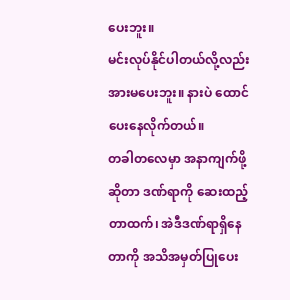ပေးဘူး။
မင်းလုပ်နိုင်ပါတယ်လို့လည်း အားမပေးဘူး။ နားပဲ ထောင်ပေးနေလိုက်တယ်။
တခါတလေမှာ အနာကျက်ဖို့ ဆိုတာ ဒဏ်ရာကို ဆေးထည့်တာထက်၊ အဲဒီဒဏ်ရာရှိနေတာကို အသိအမှတ်ပြုပေး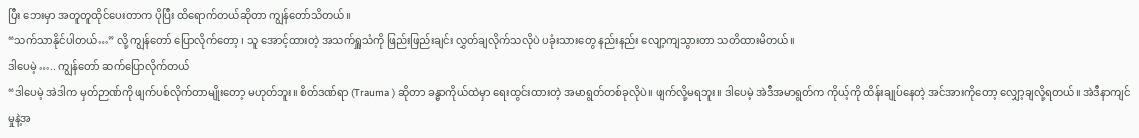ပြီး ဘေးမှာ အတူတူထိုင်ပေးတာက ပိုပြီး ထိရောက်တယ်ဆိုတာ ကျွန်တော်သိတယ်။
“သက်သာနိုင်ပါတယ်…” လို့ ကျွန်တော် ပြောလိုက်တော့ ၊ သူ အောင့်ထားတဲ့ အသက်ရှူသံကို ဖြည်းဖြည်းချင်း လွှတ်ချလိုက်သလိုပဲ ပခုံးသားတွေ နည်းနည်း လျော့ကျသွားတာ သတိထားမိတယ်။
ဒါပေမဲ့ ….. ကျွန်တော် ဆက်ပြောလိုက်တယ်
“ဒါပေမဲ့ အဲဒါက မှတ်ဉာဏ်ကို ဖျက်ပစ်လိုက်တာမျိုးတော့ မဟုတ်ဘူး။ စိတ်ဒဏ်ရာ (Trauma ) ဆိုတာ ခန္ဓာကိုယ်ထဲမှာ ရေးထွင်းထားတဲ့ အမာရွတ်တစ်ခုလိုပဲ။ ဖျက်လို့မရဘူး။ ဒါပေမဲ့ အဲဒီအမာရွတ်က ကိုယ့်ကို ထိန်းချုပ်နေတဲ့ အင်အားကိုတော့ လျှော့ချလို့ရတယ်။ အဲဒီနာကျင်မှုနဲ့အ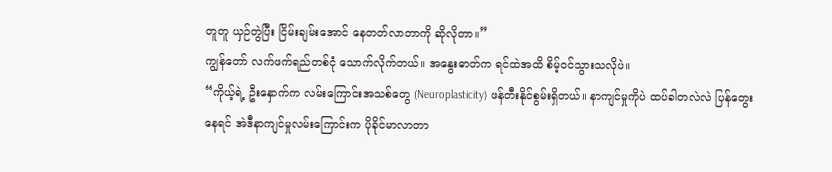တူတူ ယှဉ်တွဲပြီး ငြိမ်းချမ်းအောင် နေတတ်လာတာကို ဆိုလိုတာ။”
ကျွန်တော် လက်ဖက်ရည်တစ်ငုံ သောက်လိုက်တယ်။ အနွေးဓာတ်က ရင်ထဲအထိ စိမ့်ဝင်သွားသလိုပဲ။
“ကိုယ့်ရဲ့ ဦးနှောက်က လမ်းကြောင်းအသစ်တွေ (Neuroplasticity) ဖန်တီးနိုင်စွမ်းရှိတယ်။ နာကျင်မှုကိုပဲ ထပ်ခါတလဲလဲ ပြန်တွေးနေရင် အဲဒီနာကျင်မှုလမ်းကြောင်းက ပိုခိုင်မာလာတာ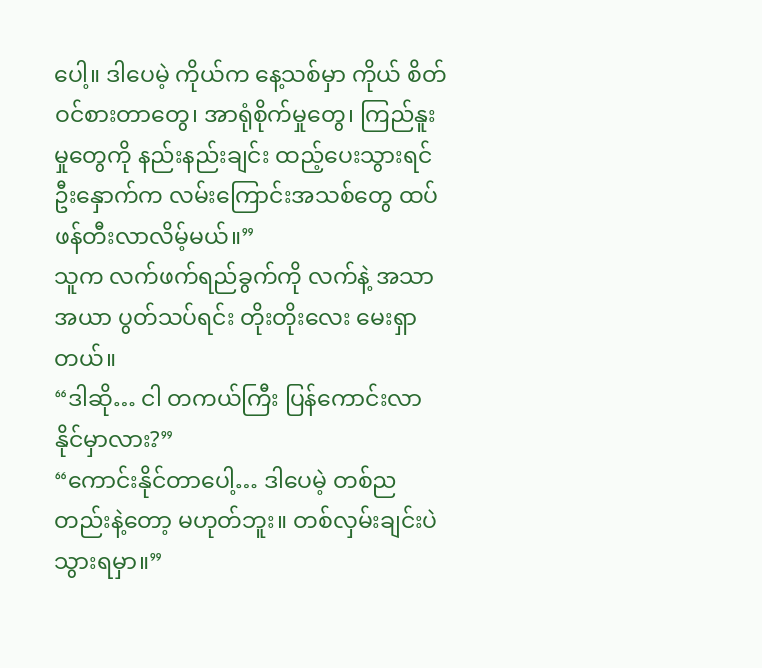ပေါ့။ ဒါပေမဲ့ ကိုယ်က နေ့သစ်မှာ ကိုယ် စိတ်ဝင်စားတာတွေ၊ အာရုံစိုက်မှုတွေ၊ ကြည်နူးမှုတွေကို နည်းနည်းချင်း ထည့်ပေးသွားရင် ဦးနှောက်က လမ်းကြောင်းအသစ်တွေ ထပ်ဖန်တီးလာလိမ့်မယ်။”
သူက လက်ဖက်ရည်ခွက်ကို လက်နဲ့ အသာအယာ ပွတ်သပ်ရင်း တိုးတိုးလေး မေးရှာတယ်။
“ဒါဆို… ငါ တကယ်ကြီး ပြန်ကောင်းလာနိုင်မှာလား?”
“ကောင်းနိုင်တာပေါ့… ဒါပေမဲ့ တစ်ညတည်းနဲ့တော့ မဟုတ်ဘူး။ တစ်လှမ်းချင်းပဲသွားရမှာ။”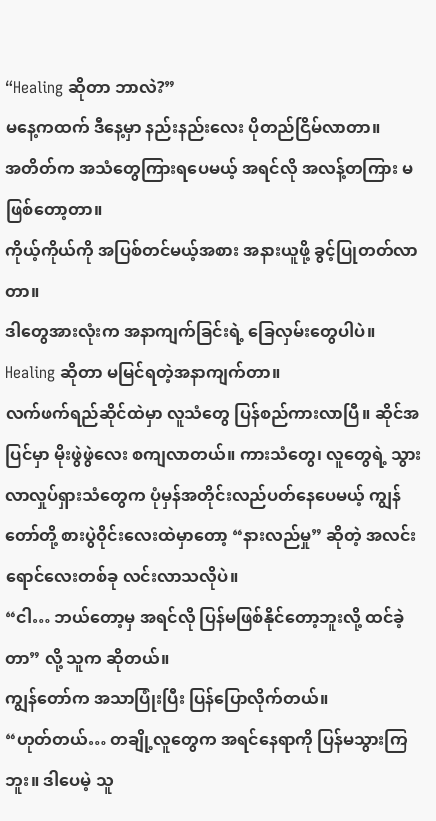“Healing ဆိုတာ ဘာလဲ?”
မနေ့ကထက် ဒီနေ့မှာ နည်းနည်းလေး ပိုတည်ငြိမ်လာတာ။
အတိတ်က အသံတွေကြားရပေမယ့် အရင်လို အလန့်တကြား မဖြစ်တော့တာ။
ကိုယ့်ကိုယ်ကို အပြစ်တင်မယ့်အစား အနားယူဖို့ ခွင့်ပြုတတ်လာတာ။
ဒါတွေအားလုံးက အနာကျက်ခြင်းရဲ့ ခြေလှမ်းတွေပါပဲ။ Healing ဆိုတာ မမြင်ရတဲ့အနာကျက်တာ။
လက်ဖက်ရည်ဆိုင်ထဲမှာ လူသံတွေ ပြန်စည်ကားလာပြီ။ ဆိုင်အပြင်မှာ မိုးဖွဲဖွဲလေး စကျလာတယ်။ ကားသံတွေ၊ လူတွေရဲ့ သွားလာလှုပ်ရှားသံတွေက ပုံမှန်အတိုင်းလည်ပတ်နေပေမယ့် ကျွန်တော်တို့ စားပွဲဝိုင်းလေးထဲမှာတော့ “နားလည်မှု” ဆိုတဲ့ အလင်းရောင်လေးတစ်ခု လင်းလာသလိုပဲ။
“ငါ… ဘယ်တော့မှ အရင်လို ပြန်မဖြစ်နိုင်တော့ဘူးလို့ ထင်ခဲ့တာ” လို့ သူက ဆိုတယ်။
ကျွန်တော်က အသာပြုံးပြီး ပြန်ပြောလိုက်တယ်။
“ဟုတ်တယ်… တချို့လူတွေက အရင်နေရာကို ပြန်မသွားကြဘူး။ ဒါပေမဲ့ သူ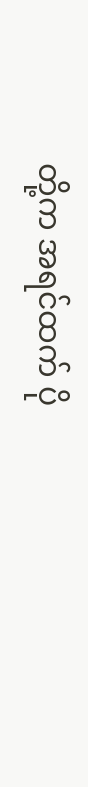တို့က အရင်ထက် ပို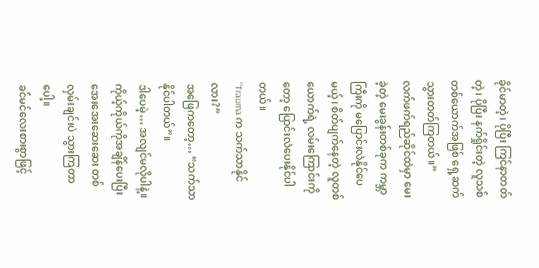ခိုင်မာတဲ့၊ ပိုပြီး ကြင်နာတတ်တဲ့၊ ပိုပြီး နက်ရှိုင်းတဲ့ လူသစ်တစ်ယောက်အဖြစ် ရှေ့ဆက်သွားတတ်ကြတယ်။”
လက်ဖက်ရည်ဆိုင်ထဲမှာ မေးခဲ့တဲ့ မေးခွန်းတစ်ခုက ကမ္ဘာကြီးကို မပြောင်းလဲနိုင်ပေမယ့်၊ စိတ်ပျက်နေတဲ့ လူတစ်ယောက်ရဲ့ လမ်းကြောင်းကိုတော့ ပြောင်းလဲပေးနိုင်ပါတယ်။
“Trauma က သက်သာနိုင်လား?”
အဖြေကတော့… “သက်သာနိုင်ပါတယ်”။
ဒါပေမဲ့… အလျင်မလိုပါနဲ့။ ကိုယ့်ကိုယ်ကိုအချိန်ပေးပြီး အေးအေးဆေးဆေး တစ်လှမ်းချင်းပဲ သွားကြတာပေါ့။
ခင်မင်လေးစားစွာဖြင့်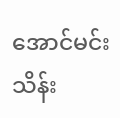အောင်မင်းသိန်း